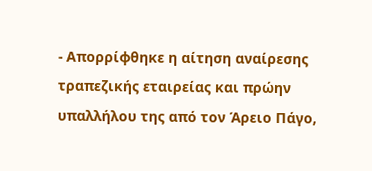- Απορρίφθηκε η αίτηση αναίρεσης τραπεζικής εταιρείας και πρώην υπαλλήλου της από τον Άρειο Πάγο,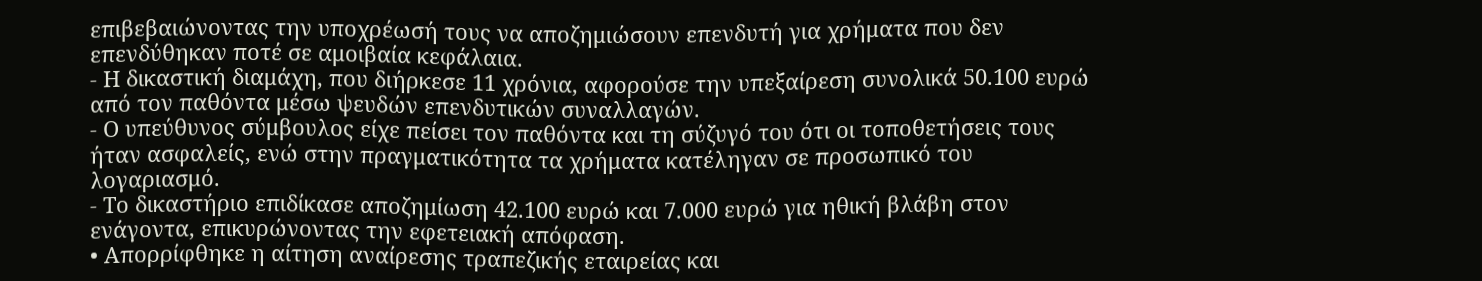επιβεβαιώνοντας την υποχρέωσή τους να αποζημιώσουν επενδυτή για χρήματα που δεν επενδύθηκαν ποτέ σε αμοιβαία κεφάλαια.
- Η δικαστική διαμάχη, που διήρκεσε 11 χρόνια, αφορούσε την υπεξαίρεση συνολικά 50.100 ευρώ από τον παθόντα μέσω ψευδών επενδυτικών συναλλαγών.
- Ο υπεύθυνος σύμβουλος είχε πείσει τον παθόντα και τη σύζυγό του ότι οι τοποθετήσεις τους ήταν ασφαλείς, ενώ στην πραγματικότητα τα χρήματα κατέληγαν σε προσωπικό του λογαριασμό.
- Το δικαστήριο επιδίκασε αποζημίωση 42.100 ευρώ και 7.000 ευρώ για ηθική βλάβη στον ενάγοντα, επικυρώνοντας την εφετειακή απόφαση.
• Απορρίφθηκε η αίτηση αναίρεσης τραπεζικής εταιρείας και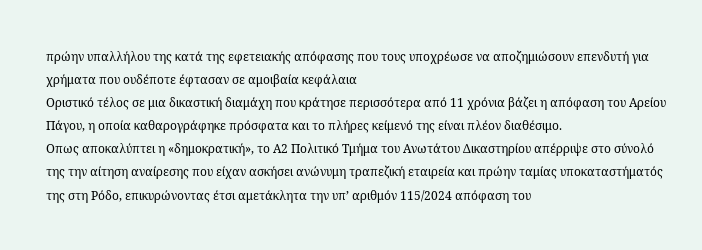πρώην υπαλλήλου της κατά της εφετειακής απόφασης που τους υποχρέωσε να αποζημιώσουν επενδυτή για χρήματα που ουδέποτε έφτασαν σε αμοιβαία κεφάλαια
Οριστικό τέλος σε μια δικαστική διαμάχη που κράτησε περισσότερα από 11 χρόνια βάζει η απόφαση του Αρείου Πάγου, η οποία καθαρογράφηκε πρόσφατα και το πλήρες κείμενό της είναι πλέον διαθέσιμο.
Οπως αποκαλύπτει η «δημοκρατική», το Α2 Πολιτικό Τμήμα του Ανωτάτου Δικαστηρίου απέρριψε στο σύνολό της την αίτηση αναίρεσης που είχαν ασκήσει ανώνυμη τραπεζική εταιρεία και πρώην ταμίας υποκαταστήματός της στη Ρόδο, επικυρώνοντας έτσι αμετάκλητα την υπ’ αριθμόν 115/2024 απόφαση του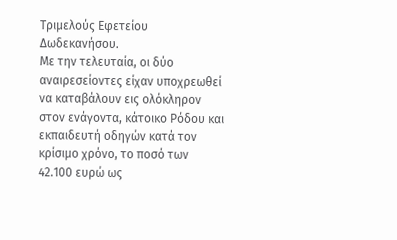Τριμελούς Εφετείου Δωδεκανήσου.
Με την τελευταία, οι δύο αναιρεσείοντες είχαν υποχρεωθεί να καταβάλουν εις ολόκληρον στον ενάγοντα, κάτοικο Ρόδου και εκπαιδευτή οδηγών κατά τον κρίσιμο χρόνο, το ποσό των 42.100 ευρώ ως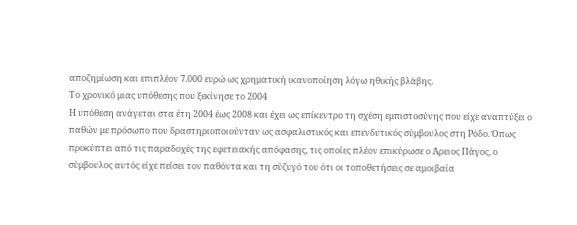αποζημίωση και επιπλέον 7.000 ευρώ ως χρηματική ικανοποίηση λόγω ηθικής βλάβης.
Το χρονικό μιας υπόθεσης που ξεκίνησε το 2004
Η υπόθεση ανάγεται στα έτη 2004 έως 2008 και έχει ως επίκεντρο τη σχέση εμπιστοσύνης που είχε αναπτύξει ο παθών με πρόσωπο που δραστηριοποιούνταν ως ασφαλιστικός και επενδυτικός σύμβουλος στη Ρόδο. Όπως προκύπτει από τις παραδοχές της εφετειακής απόφασης, τις οποίες πλέον επικύρωσε ο Άρειος Πάγος, ο σύμβουλος αυτός είχε πείσει τον παθόντα και τη σύζυγό του ότι οι τοποθετήσεις σε αμοιβαία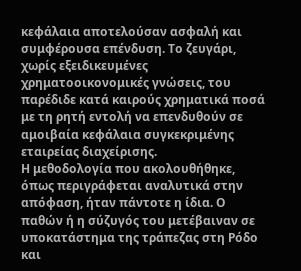κεφάλαια αποτελούσαν ασφαλή και συμφέρουσα επένδυση. Το ζευγάρι, χωρίς εξειδικευμένες χρηματοοικονομικές γνώσεις, του παρέδιδε κατά καιρούς χρηματικά ποσά με τη ρητή εντολή να επενδυθούν σε αμοιβαία κεφάλαια συγκεκριμένης εταιρείας διαχείρισης.
Η μεθοδολογία που ακολουθήθηκε, όπως περιγράφεται αναλυτικά στην απόφαση, ήταν πάντοτε η ίδια. Ο παθών ή η σύζυγός του μετέβαιναν σε υποκατάστημα της τράπεζας στη Ρόδο και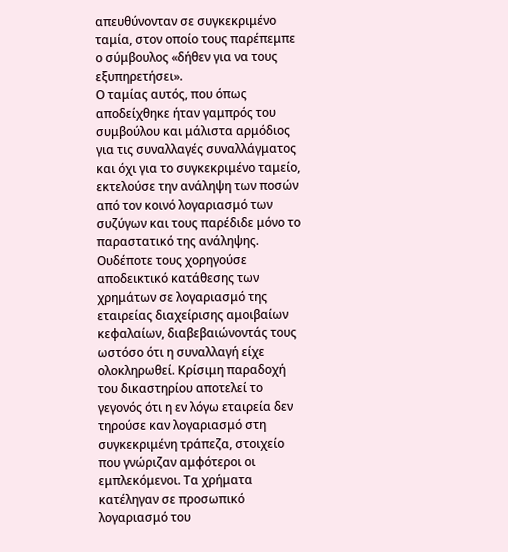απευθύνονταν σε συγκεκριμένο ταμία, στον οποίο τους παρέπεμπε ο σύμβουλος «δήθεν για να τους εξυπηρετήσει».
Ο ταμίας αυτός, που όπως αποδείχθηκε ήταν γαμπρός του συμβούλου και μάλιστα αρμόδιος για τις συναλλαγές συναλλάγματος και όχι για το συγκεκριμένο ταμείο, εκτελούσε την ανάληψη των ποσών από τον κοινό λογαριασμό των συζύγων και τους παρέδιδε μόνο το παραστατικό της ανάληψης. Ουδέποτε τους χορηγούσε αποδεικτικό κατάθεσης των χρημάτων σε λογαριασμό της εταιρείας διαχείρισης αμοιβαίων κεφαλαίων, διαβεβαιώνοντάς τους ωστόσο ότι η συναλλαγή είχε ολοκληρωθεί. Κρίσιμη παραδοχή του δικαστηρίου αποτελεί το γεγονός ότι η εν λόγω εταιρεία δεν τηρούσε καν λογαριασμό στη συγκεκριμένη τράπεζα, στοιχείο που γνώριζαν αμφότεροι οι εμπλεκόμενοι. Τα χρήματα κατέληγαν σε προσωπικό λογαριασμό του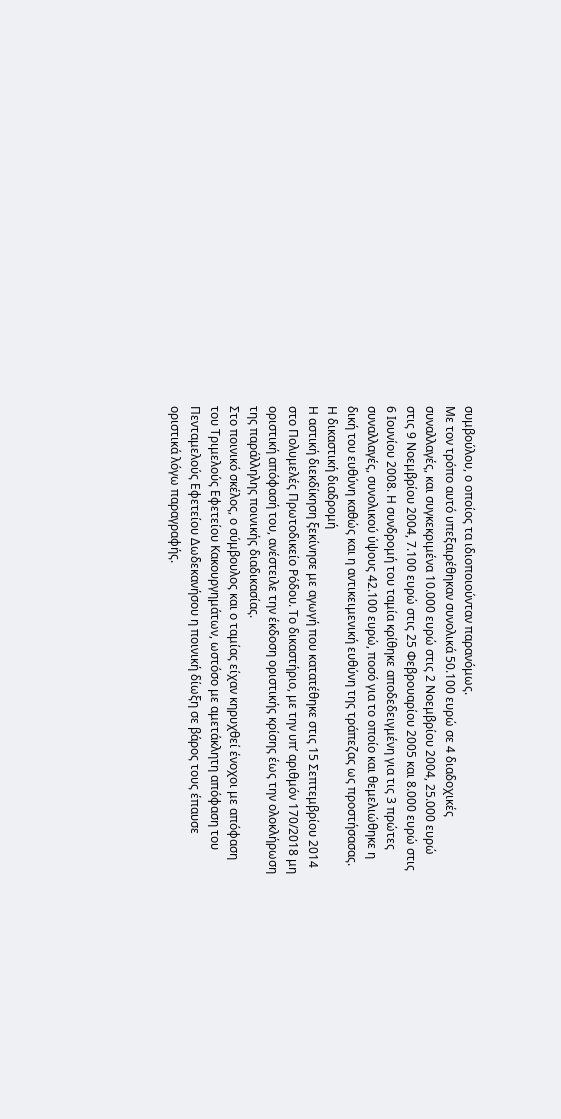συμβούλου, ο οποίος τα ιδιοποιούνταν παρανόμως.
Με τον τρόπο αυτό υπεξαιρέθηκαν συνολικά 50.100 ευρώ σε 4 διαδοχικές συναλλαγές, και συγκεκριμένα 10.000 ευρώ στις 2 Νοεμβρίου 2004, 25.000 ευρώ στις 9 Νοεμβρίου 2004, 7.100 ευρώ στις 25 Φεβρουαρίου 2005 και 8.000 ευρώ στις 6 Ιουνίου 2008. Η συνδρομή του ταμία κρίθηκε αποδεδειγμένη για τις 3 πρώτες συναλλαγές, συνολικού ύψους 42.100 ευρώ, ποσό για το οποίο και θεμελιώθηκε η δική του ευθύνη καθώς και η αντικειμενική ευθύνη της τράπεζας ως προστήσασας.
Η δικαστική διαδρομή
Η αστική διεκδίκηση ξεκίνησε με αγωγή που κατατέθηκε στις 15 Σεπτεμβρίου 2014 στο Πολυμελές Πρωτοδικείο Ρόδου. Το δικαστήριο, με την υπ’ αριθμόν 170/2018 μη οριστική απόφασή του, ανέστειλε την έκδοση οριστικής κρίσης έως την ολοκλήρωση της παράλληλης ποινικής διαδικασίας.
Στο ποινικό σκέλος, ο σύμβουλος και ο ταμίας είχαν κηρυχθεί ένοχοι με απόφαση του Τριμελούς Εφετείου Κακουργημάτων, ωστόσο με αμετάκλητη απόφαση του Πενταμελούς Εφετείου Δωδεκανήσου η ποινική δίωξη σε βάρος τους έπαυσε οριστικά λόγω παραγραφής.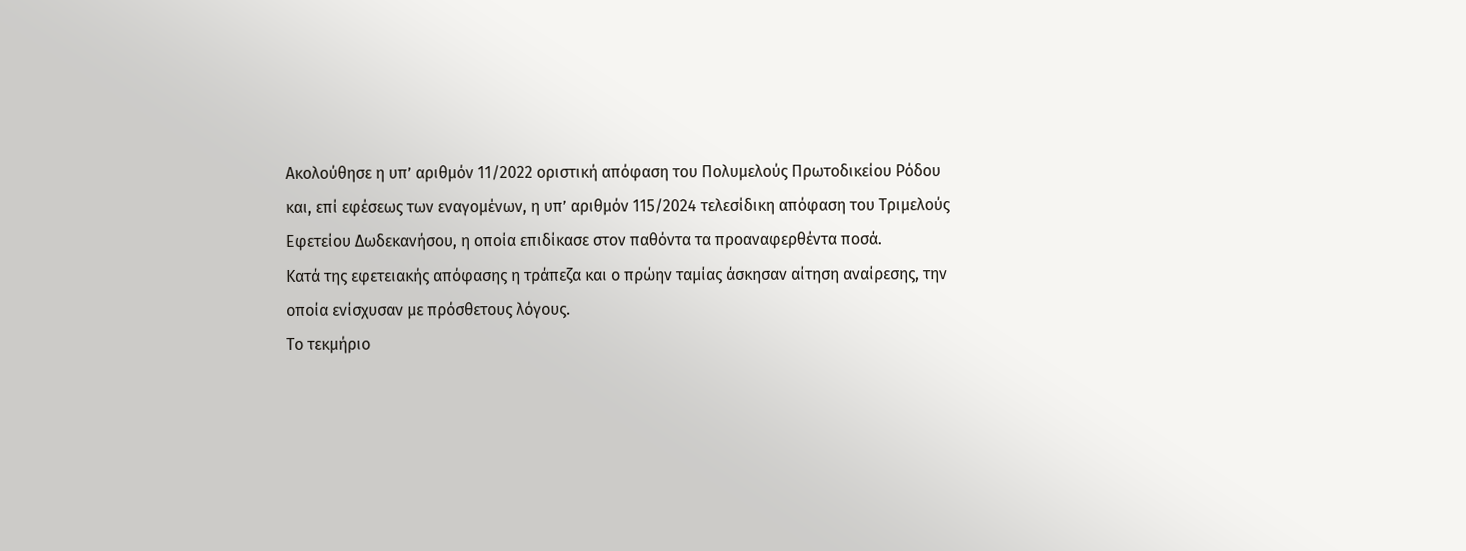Ακολούθησε η υπ’ αριθμόν 11/2022 οριστική απόφαση του Πολυμελούς Πρωτοδικείου Ρόδου και, επί εφέσεως των εναγομένων, η υπ’ αριθμόν 115/2024 τελεσίδικη απόφαση του Τριμελούς Εφετείου Δωδεκανήσου, η οποία επιδίκασε στον παθόντα τα προαναφερθέντα ποσά.
Κατά της εφετειακής απόφασης η τράπεζα και ο πρώην ταμίας άσκησαν αίτηση αναίρεσης, την οποία ενίσχυσαν με πρόσθετους λόγους.
Το τεκμήριο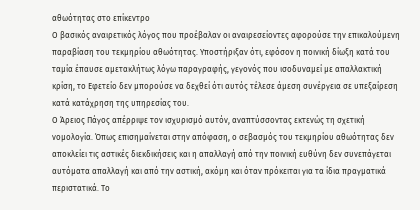αθωότητας στο επίκεντρο
Ο βασικός αναιρετικός λόγος που προέβαλαν οι αναιρεσείοντες αφορούσε την επικαλούμενη παραβίαση του τεκμηρίου αθωότητας. Υποστήριξαν ότι, εφόσον η ποινική δίωξη κατά του ταμία έπαυσε αμετακλήτως λόγω παραγραφής, γεγονός που ισοδυναμεί με απαλλακτική κρίση, το Εφετείο δεν μπορούσε να δεχθεί ότι αυτός τέλεσε άμεση συνέργεια σε υπεξαίρεση κατά κατάχρηση της υπηρεσίας του.
Ο Άρειος Πάγος απέρριψε τον ισχυρισμό αυτόν, αναπτύσσοντας εκτενώς τη σχετική νομολογία. Όπως επισημαίνεται στην απόφαση, ο σεβασμός του τεκμηρίου αθωότητας δεν αποκλείει τις αστικές διεκδικήσεις και η απαλλαγή από την ποινική ευθύνη δεν συνεπάγεται αυτόματα απαλλαγή και από την αστική, ακόμη και όταν πρόκειται για τα ίδια πραγματικά περιστατικά. Το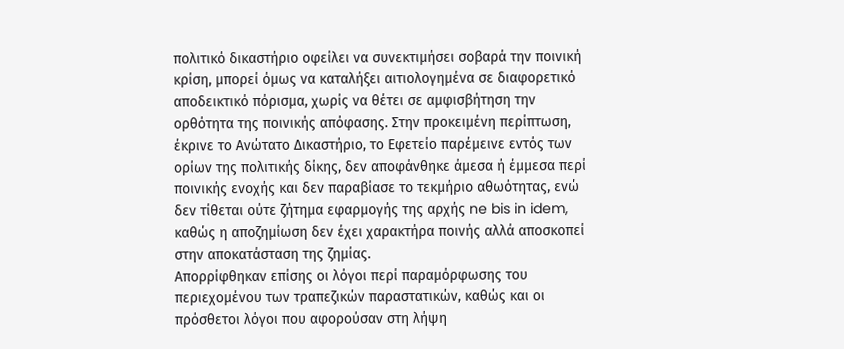πολιτικό δικαστήριο οφείλει να συνεκτιμήσει σοβαρά την ποινική κρίση, μπορεί όμως να καταλήξει αιτιολογημένα σε διαφορετικό αποδεικτικό πόρισμα, χωρίς να θέτει σε αμφισβήτηση την ορθότητα της ποινικής απόφασης. Στην προκειμένη περίπτωση, έκρινε το Ανώτατο Δικαστήριο, το Εφετείο παρέμεινε εντός των ορίων της πολιτικής δίκης, δεν αποφάνθηκε άμεσα ή έμμεσα περί ποινικής ενοχής και δεν παραβίασε το τεκμήριο αθωότητας, ενώ δεν τίθεται ούτε ζήτημα εφαρμογής της αρχής ne bis in idem, καθώς η αποζημίωση δεν έχει χαρακτήρα ποινής αλλά αποσκοπεί στην αποκατάσταση της ζημίας.
Απορρίφθηκαν επίσης οι λόγοι περί παραμόρφωσης του περιεχομένου των τραπεζικών παραστατικών, καθώς και οι πρόσθετοι λόγοι που αφορούσαν στη λήψη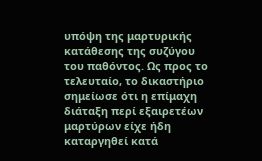υπόψη της μαρτυρικής κατάθεσης της συζύγου του παθόντος. Ως προς το τελευταίο, το δικαστήριο σημείωσε ότι η επίμαχη διάταξη περί εξαιρετέων μαρτύρων είχε ήδη καταργηθεί κατά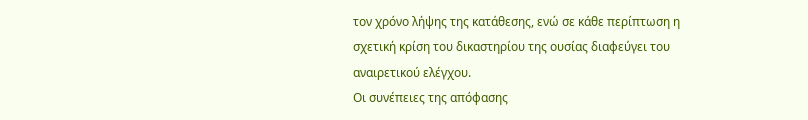τον χρόνο λήψης της κατάθεσης, ενώ σε κάθε περίπτωση η σχετική κρίση του δικαστηρίου της ουσίας διαφεύγει του αναιρετικού ελέγχου.
Οι συνέπειες της απόφασης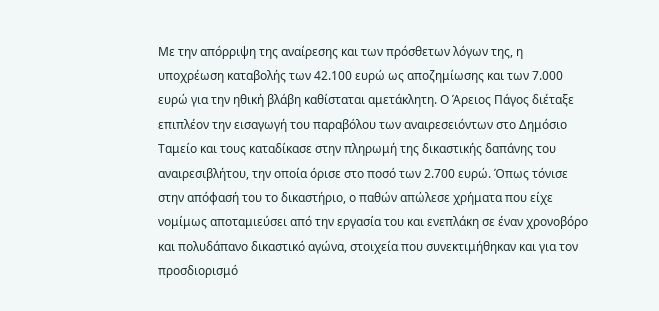Με την απόρριψη της αναίρεσης και των πρόσθετων λόγων της, η υποχρέωση καταβολής των 42.100 ευρώ ως αποζημίωσης και των 7.000 ευρώ για την ηθική βλάβη καθίσταται αμετάκλητη. Ο Άρειος Πάγος διέταξε επιπλέον την εισαγωγή του παραβόλου των αναιρεσειόντων στο Δημόσιο Ταμείο και τους καταδίκασε στην πληρωμή της δικαστικής δαπάνης του αναιρεσιβλήτου, την οποία όρισε στο ποσό των 2.700 ευρώ. Όπως τόνισε στην απόφασή του το δικαστήριο, ο παθών απώλεσε χρήματα που είχε νομίμως αποταμιεύσει από την εργασία του και ενεπλάκη σε έναν χρονοβόρο και πολυδάπανο δικαστικό αγώνα, στοιχεία που συνεκτιμήθηκαν και για τον προσδιορισμό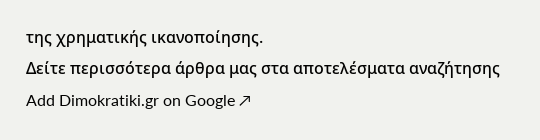της χρηματικής ικανοποίησης.
Δείτε περισσότερα άρθρα μας στα αποτελέσματα αναζήτησης
Add Dimokratiki.gr on Google ↗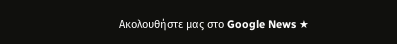Ακολουθήστε μας στο Google News ★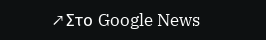↗Στο Google News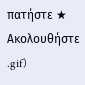πατήστε ★ Ακολουθήστε
.gif)